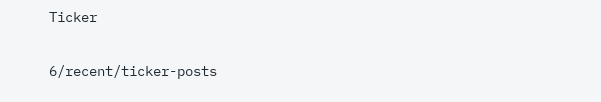Ticker

6/recent/ticker-posts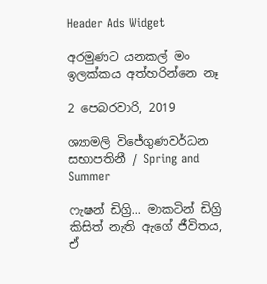Header Ads Widget

අරමුණට යනකල් මං ඉලක්කය අත්හරින්නෙ නෑ

2 පෙබරවාරි, 2019

ශ්‍යාමලි විජේගුණවර්ධන සභාපතිනී / Spring and Summer

ෆැෂන් ඩිග්‍රි... මාකටින් ඩිග්‍රි කිසිත් නැති ඇගේ ජීවිතය, ඒ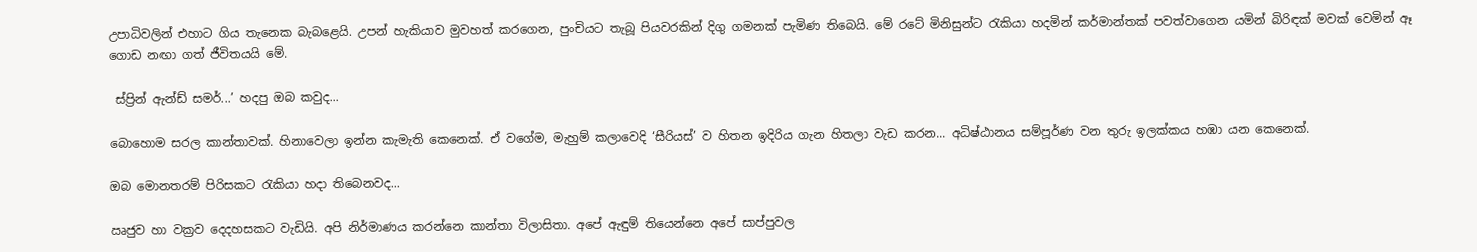උපාධිවලින් එහාට ගිය තැනෙක බැබළෙයි. උපන් හැකියාව මුවහත් කරගෙන, පුංචියට තැබූ පියවරකින් දිගු ගමනක් පැමිණ තිබෙයි. මේ රටේ මිනිසුන්ට රැකියා හදමින් කර්මාන්තක් පවත්වාගෙන යමින් බිරිඳක් මවක් වෙමින් ඈ ගොඩ නඟා ගත් ජීවිතයයි මේ.

 ස්ප්‍රින් ඇන්ඩ් සමර්...’ හදපු ඔබ කවුද...

බොහොම සරල කාන්තාවක්. හිනාවෙලා ඉන්න කැමැති කෙනෙක්. ඒ වගේම, මැහුම් කලාවෙදි ‘සීරියස්’ ව හිතන ඉදිරිය ගැන හිතලා වැඩ කරන... අධිෂ්ඨානය සම්පූර්ණ වන තුරු ඉලක්කය හඹා යන කෙනෙක්.

ඔබ මොනතරම් පිරිසකට රැකියා හදා තිබෙනවද...

ඍජුව හා වක්‍රව දෙදහසකට වැඩියි. අපි නිර්මාණය කරන්නෙ කාන්තා විලාසිතා. අපේ ඇඳුම් තියෙන්නෙ අපේ සාප්පුවල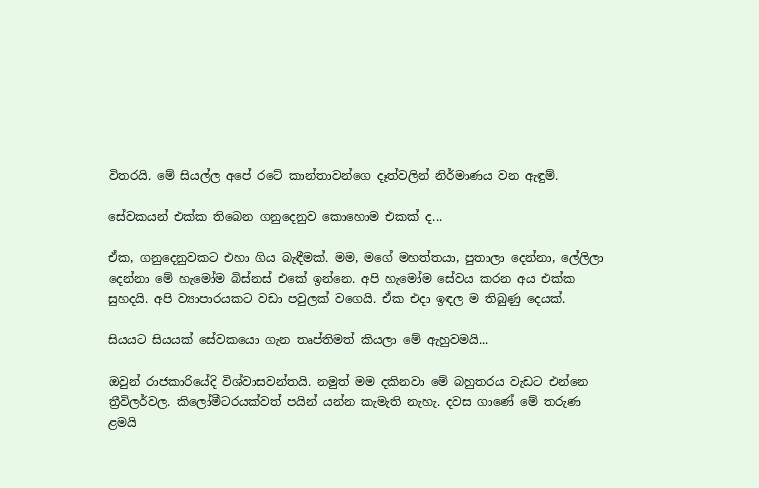විතරයි. මේ සියල්ල අපේ රටේ කාන්තාවන්ගෙ ‍දෑත්වලින් නිර්මාණය වන ඇඳුම්.

සේවකයන් එක්ක තිබෙන ගනුදෙනුව කොහොම එකක් ද...

ඒක, ගනුදෙනුවකට එහා ගිය බැඳීමක්. මම, මගේ මහත්තයා, පුතාලා දෙන්නා, ලේලිලා දෙන්නා මේ හැමෝම බිස්නස් එකේ ඉන්නෙ. අපි හැමෝම සේවය කරන අය එක්ක සුහදයි. අපි ව්‍යාපාරයකට වඩා පවුලක් වගෙයි. ඒක එදා ඉඳල ම තිබුණු දෙයක්.

සියයට සියයක් සේවකයො ගැන තෘප්තිමත් කියලා මේ ඇහුවමයි...

ඔවුන් රාජකාරියේදි විශ්වාසවන්තයි. නමුත් මම දකිනවා මේ බහුතරය වැඩට එන්නෙ ත්‍රීවිලර්වල. කිලෝමීටරයක්වත් පයින් යන්න කැමැති නැහැ. දවස ගාණේ මේ තරුණ ළමයි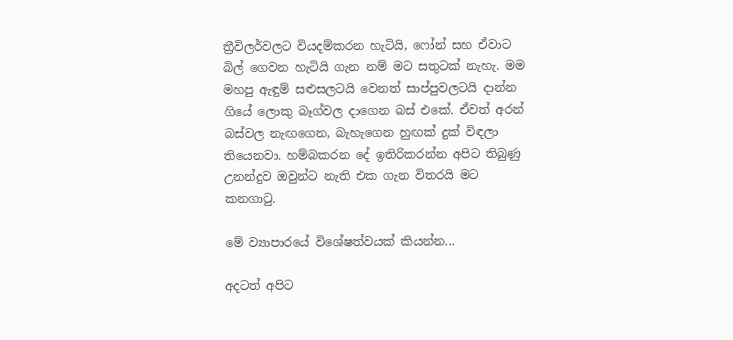ත්‍රීවිලර්වලට වියදම්කරන හැටියි, ෆෝන් සහ ඒවාට බිල් ගෙවන හැටියි ගැන නම් මට සතුටක් නැහැ. මම මහපු ඇඳුම් සළුසලටයි වෙනත් සාප්පුවලටයි දාන්න ගියේ ලොකු බෑග්වල දාගෙන බස් එකේ. ඒවත් අරන් බස්වල නැඟගෙන, බැහැගෙන හුඟක් දුක් විඳලා තියෙනවා. හම්බකරන දේ ඉතිරිකරන්න අපිට තිබුණු උනන්දුව ඔවුන්ට නැති එක ගැන විතරයි මට කනගාටු.

මේ ව්‍යාපාරයේ විශේෂත්වයක් කියන්න...

අදටත් අපිට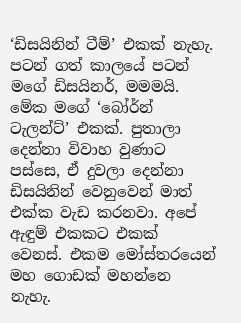‘ඩිසයිනින් ටීම්’ එකක් නැහැ. පටන් ගත් කාලයේ පටන් මගේ ඩිසයිනර්, මමමයි. මේක මගේ ‘බෝර්න් ටැලන්ට්’ එකක්. පුතාලා දෙන්නා විවාහ වුණාට පස්සෙ, ඒ දුවලා දෙන්නා ඩිසයිනින් වෙනුවෙන් මාත් එක්ක වැඩ කරනවා. අපේ ඇඳුම් එකකට එකක් වෙනස්. එකම මෝස්තරයෙන් මහ ගොඩක් මහන්නෙ නැහැ.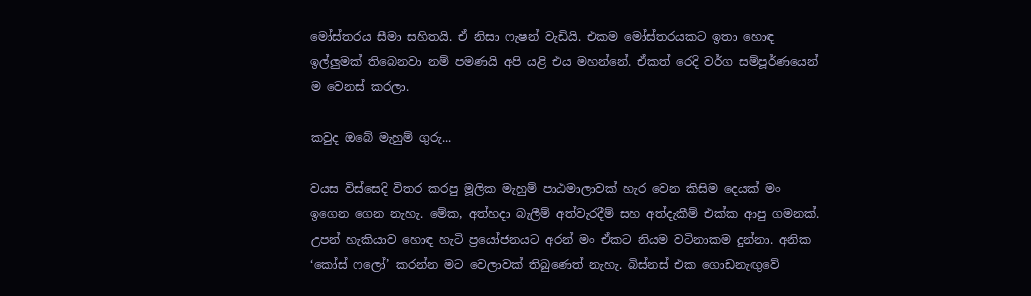මෝස්තරය සීමා සහිතයි. ඒ නිසා ෆැෂන් වැඩියි. එකම මෝස්තරයකට ඉතා හොඳ ඉල්ලුමක් තිබෙනවා නම් පමණයි අපි යළි එය මහන්නේ. ඒකත් රෙදි වර්ග සම්පූර්ණයෙන් ම වෙනස් කරලා.

කවුද ඔබේ මැහුම් ගුරු...

වයස විස්සෙදි විතර කරපු මූලික මැහුම් පාඨමාලාවක් හැර වෙන කිසිම දෙයක් මං ඉගෙන ගෙන නැහැ. මේක, අත්හදා බැලීම් අත්වැරදීම් සහ අත්දැකීම් එක්ක ආපු ගමනක්. උපන් හැකියාව හොඳ හැටි ප්‍රයෝජනයට අරන් මං ඒකට නියම වටිනාකම දුන්නා. අනික ‘කෝස් ෆලෝ’ කරන්න මට වෙලාවක් තිබුණෙත් නැහැ. බිස්නස් එක ගොඩනැඟුවේ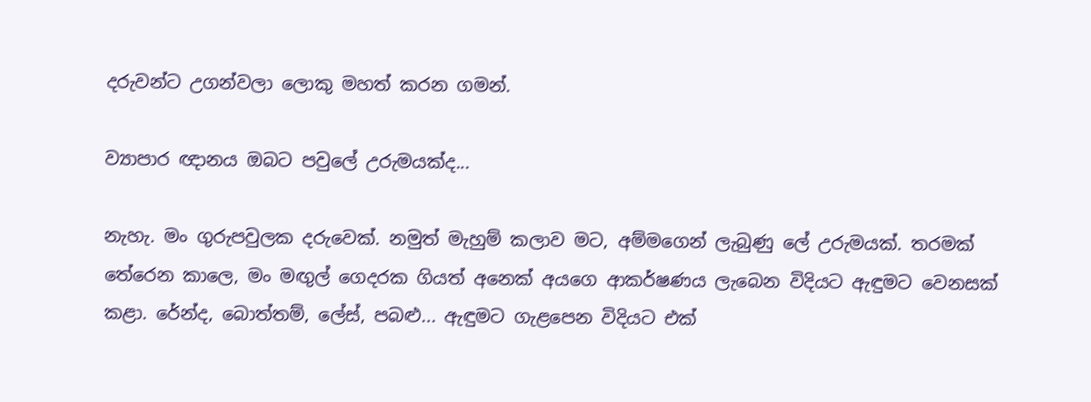දරුවන්ට උගන්වලා ලොකු මහත් කරන ගමන්.

ව්‍යාපාර ඥානය ඔබට පවුලේ උරුමයක්ද...

නැහැ. මං ගුරුපවුලක දරුවෙක්. නමුත් මැහුම් කලාව මට, අම්මගෙන් ලැබුණු ලේ උරුමයක්. තරමක් තේරෙන කාලෙ, මං මඟුල් ගෙදරක ගියත් අනෙක් අයගෙ ආකර්ෂණය ලැබෙන විදියට ඇඳුමට වෙනසක් කළා. රේන්ද, බොත්තම්, ලේස්, පබළු... ඇඳුමට ගැළපෙන විදියට එක්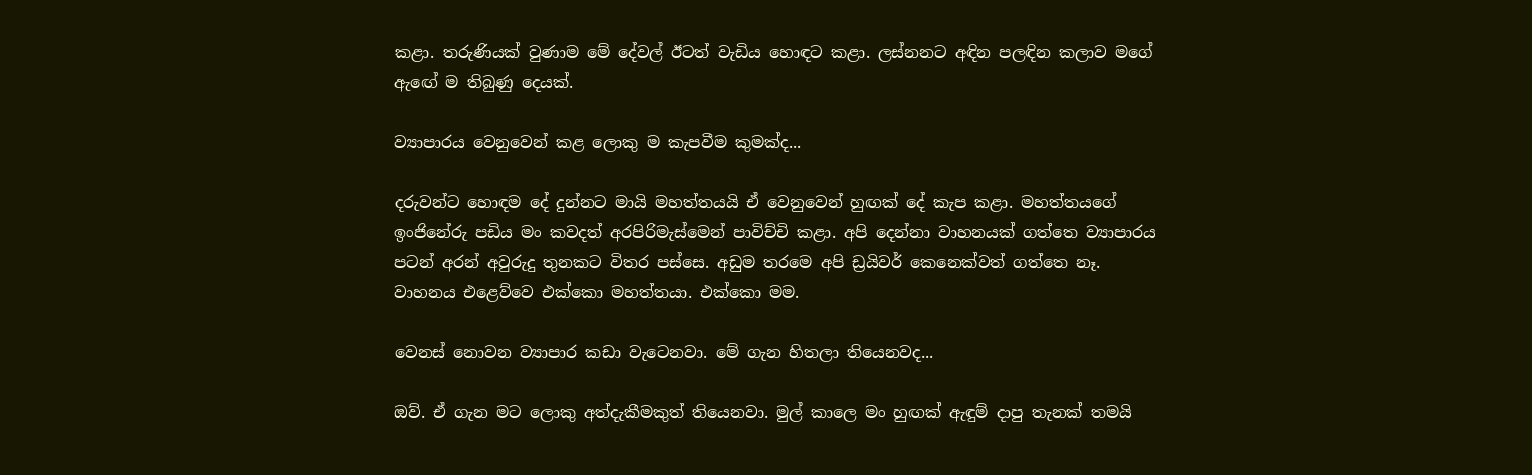කළා. තරුණියක් වුණාම මේ දේවල් ඊටත් වැඩිය හොඳට කළා. ලස්නනට අඳින පලඳින කලාව මගේ ඇ‍ඟේ ම තිබුණු දෙයක්.

ව්‍යාපාරය වෙනුවෙන් කළ ලොකු ම කැපවීම කුමක්ද...

දරුවන්ට හොඳම දේ දුන්නට මායි මහත්තයයි ඒ වෙනුවෙන් හුඟක් දේ කැප කළා. මහත්තයගේ ඉංජිනේරු පඩිය මං කවදත් අරපිරිමැස්මෙන් පාවිච්චි කළා. අපි දෙන්නා වාහනයක් ගත්තෙ ව්‍යාපාරය පටන් අරන් අවුරුදු තුනකට විතර පස්සෙ. අඩුම තරමෙ අපි ඩ්‍රයිවර් කෙනෙක්වත් ගත්තෙ නෑ. වාහනය ‍එළෙව්වෙ එක්කො මහත්තයා. එක්කො මම.

වෙනස් නොවන ව්‍යාපාර කඩා වැටෙනවා. මේ ගැන හිතලා තියෙනවද...

ඔව්. ඒ ගැන මට ලොකු අත්දැකීමකුත් තියෙනවා. මුල් කාලෙ මං හුඟක් ඇඳුම් දාපු තැනක් තමයි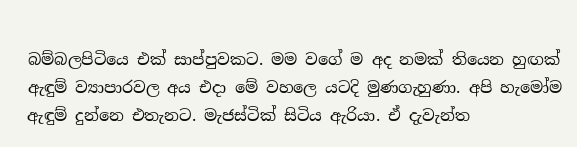බම්බලපිටියෙ එක් සාප්පුවකට. මම වගේ ම අද නමක් තියෙන හුඟක් ඇඳුම් ව්‍යාපාරවල අය එදා මේ වහලෙ යටදි මුණගැහුණා. අපි හැමෝම ඇඳුම් දුන්නෙ එතැනට. මැජස්ටික් සිටිය ඇරියා. ඒ දැවැන්ත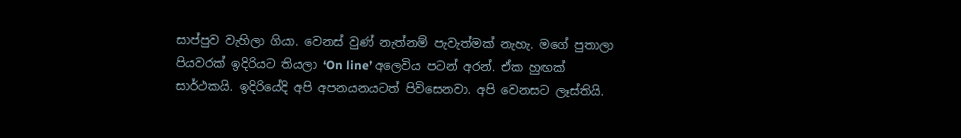සාප්පුව වැහිලා ගියා. වෙනස් වුණ් නැත්නම් පැවැත්මක් නැහැ. මගේ පුතාලා පියවරක් ඉදිරියට තියලා ‘On line’ අලෙවිය පටන් අරන්. ඒක හුඟක් සාර්ථකයි. ඉදිරියේදි අපි අපනයනයටත් පිවිසෙනවා. අපි වෙනසට ලෑස්තියි.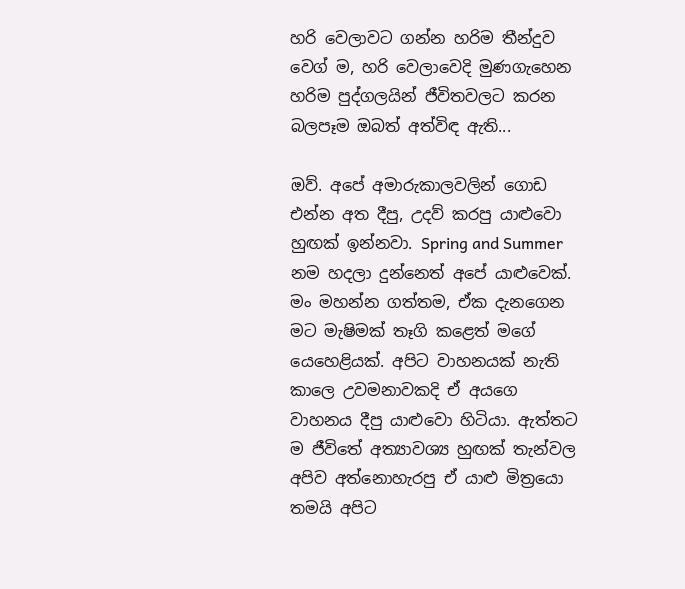හරි වෙලාවට ගන්න හරිම තීන්දුව ව‍ෙග් ම, හරි වෙලාවෙදි මුණගැහෙන හරිම පුද්ගලයින් ජීවිතවලට කරන බලපෑම ඔබත් අත්විඳ ඇති...

ඔව්. අපේ අමාරුකාලවලින් ගොඩ එන්න අත දීපු, උදව් කරපු යාළුවො හුඟක් ඉන්නවා. Spring and Summer නම හදලා දුන්නෙත් අපේ යාළුවෙක්. මං මහන්න ගත්තම, ඒක දැනගෙන මට මැෂිමක් තෑගි කළෙත් මගේ යෙහෙළියක්. අපිට වාහනයක් නැති කාලෙ උවමනාවකදි ඒ අයගෙ වාහනය දීපු යාළුවො හිටියා. ඇත්තට ම ජීවිතේ අත්‍යාවශ්‍ය හුඟක් තැන්වල අපිව අත්නොහැරපු ඒ යාළු මිත්‍රයො තමයි අපිට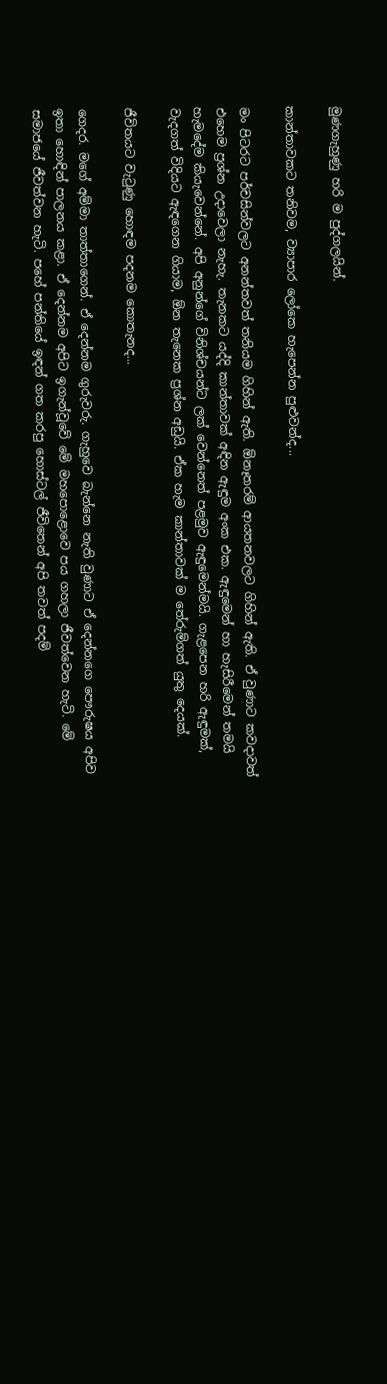මුණගැහුණු හරි ම පුද්ගලයින්.

කාන්තාවකට තනිවම, ව්‍යාපාර ලෝකෙ හැපෙන්න පුළුවන්ද...

මං පිටරට පර්චසින්වලට අනන්තවත් තනියම ගිහින් ඇති. ඕනෑතරම් ආයතනවලට ගිහින් ඇති. ඒ වුණාට කවදාවත් එහෙම ප්‍රශ්න උදාවෙලා නැහැ. තැනකට යද්දි කාන්තාවක් අඳින ඇඳුම අංක එක. ඇඳුමෙන් හා හැසිරීමෙන් තමයි හැමදේම කියැවෙන්නේ. අපි අනුන්ගේ විනිශ්චයන්ට ලක් වෙන්නෙත් පළමුව ඇඳුමෙන්මයි. ගැළපෙන හරි ඇඳුමක්, වැදගත් විදියට ඇඳගෙන ගියාම, ඕන තැනෙක ප්‍රශ්න අඩුයි. ඒක හැම කාන්තාවක් ම තේරුම්ගත් යුතු දෙයක්.

ජීවිතයට වැටුණු හොඳම පදනම කොතැනද...

ගෙදර. මගේ අම්මා තාත්තාගෙන්. ඒ දෙන්නම ගුරුවරු. ගැහුවෙ බැන්නෙ නැති වුණාට ඒ දෙන්නගෙ පෞරුෂය අපිව ඉතා හොඳින් පාලනය කළා. ඒ දෙන්නම අපිට ඉගැන්වූවේ මේ මහපොළොවෙ පය ගහලා ජීවත්වෙන හැටි. මේ සමාජයේ ජීවත්වන හැටි. පහේ පන්තියේ ඉඳන් ගත කරපු හොස්ටල් ජීවිතෙන් අපි තවත් පදම්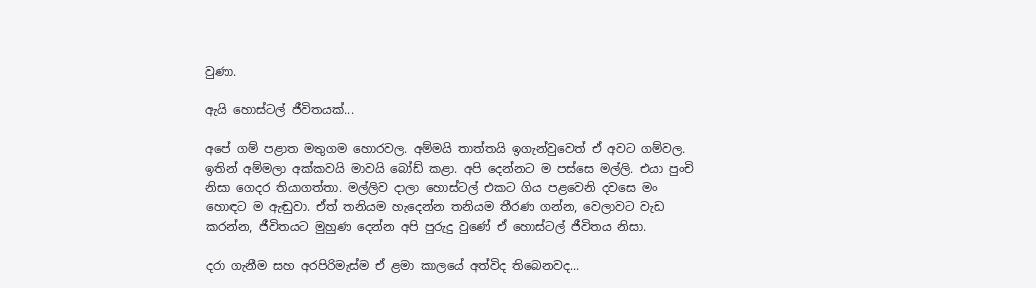වුණා.

ඇයි හොස්ටල් ජීවිතයක්...

අපේ ගම් පළාත මතුගම හොරවල. අම්මයි තාත්තයි ඉගැන්වුවෙත් ඒ අවට ගම්වල. ඉතින් අම්මලා අක්කවයි මාවයි බෝඩ් කළා. අපි දෙන්නට ම පස්සෙ මල්ලි. එයා පුංචි නිසා ගෙදර තියාගත්තා. මල්ලිව දාලා හොස්ටල් එකට ගිය පළවෙනි දවසෙ මං හොඳට ම ඇඬුවා. ඒත් තනියම හැදෙන්න තනියම තීරණ ගන්න, වෙලාවට වැඩ කරන්න, ජීවිතයට මුහුණ දෙන්න අපි පුරුදු වුණේ ඒ හොස්ටල් ජීවිතය නිසා.

දරා ගැනීම සහ අරපිරිමැස්ම ඒ ළමා කාලයේ අත්විද තිබෙනවද...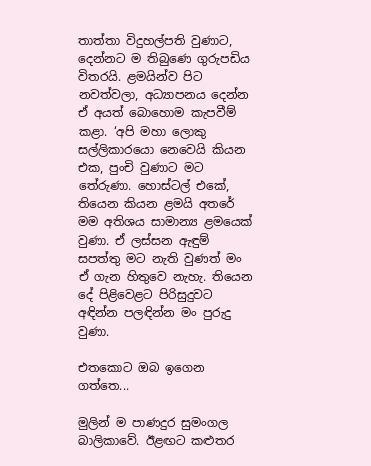තාත්තා විදුහල්පති වුණාට, දෙන්නට ම තිබුණෙ ගුරුපඩිය විතරයි. ළමයින්ව පිට නවත්වලා, අධ්‍යාපනය දෙන්න ඒ අයත් බොහොම කැපවීම් කළා. ‘අපි මහා ලොකු සල්ලිකාරයො නෙවෙයි කියන එක, පුංචි වුණාට මට තේරුණා. හොස්ටල් එකේ, තියෙන කියන ළමයි අතරේ මම අතිශය සාමාන්‍ය ළමයෙක් වුණා. ඒ ලස්සන ඇඳුම් සපත්තු මට නැති වුණත් මං ඒ ගැන හිතුවෙ නැහැ. තියෙන දේ පිළිවෙළට පිරිසුදුවට අඳින්න පලඳින්න මං පුරුදු වුණා.

එත‍කොට ඔබ ඉගෙන ගත්තෙ...

මුලින් ම පාණදුර සුමංගල බාලිකාවේ. ඊළඟට කළුතර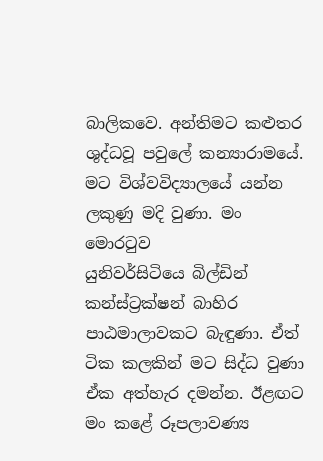බාලිකවෙ. අන්තිමට කළුතර ශුද්ධවූ පවුලේ කන්‍යාරාමයේ. මට විශ්වවිද්‍යාලයේ යන්න ලකුණු මදි වුණා. මං මොරටුව යුනිවර්සිටියෙ ‍බිල්ඩින් කන්ස්ට්‍රක්ෂන් බාහිර පාඨමාලාවකට බැඳු‍ණා. ඒත් ටික කලකින් මට සිද්ධ වුණා ඒක අත්හැර දමන්න. ඊළඟට මං කළේ රූපලාවණ්‍ය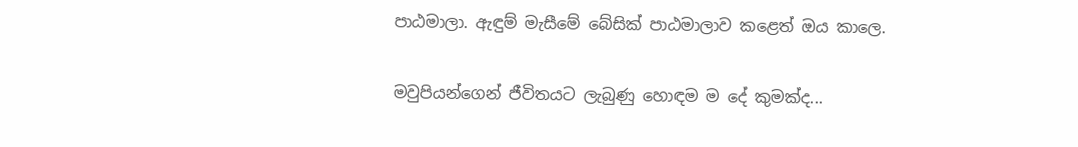පාඨමාලා. ඇඳුම් මැසීමේ බේසික් පාඨමාලාව කළෙත් ඔය කාලෙ.

මවුපියන්ගෙන් ජීවිතයට ලැබුණු හොඳම ම දේ කුමක්ද...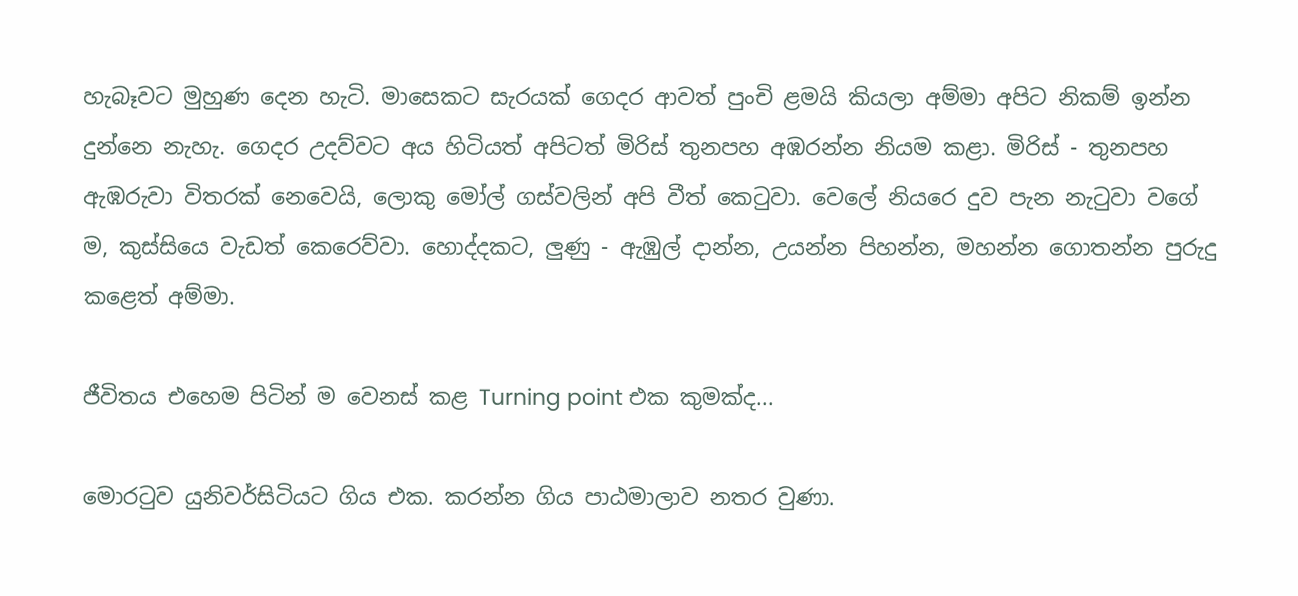හැබෑවට මුහුණ දෙන හැටි. මාසෙකට සැරයක් ගෙදර ආවත් පුංචි ළමයි කියලා අම්මා අපිට නිකම් ඉන්න දුන්නෙ නැහැ. ගෙදර උදව්වට අය හිටියත් අපිටත් මිරිස් තුනපහ අඹරන්න නියම කළා. මිරිස් - තුනපහ ඇඹරුවා විතරක් නෙවෙයි, ලොකු මෝල් ගස්වලින් අපි වීත් කෙටුවා. වෙලේ නියරෙ දුව පැන නැටුවා වගේ ම, කුස්සියෙ වැඩත් කෙරෙව්වා. හොද්දකට, ලුණු - ඇඹුල් දාන්න, උයන්න පිහන්න, මහන්න ගොතන්න පුරුදු කළෙත් අම්මා.

ජීවිතය එහෙම පිටින් ම වෙනස් කළ Turning point එක කුමක්ද...

මොරටුව යුනිවර්සිටියට ගිය එක. කරන්න ගිය පාඨමාලාව නතර වුණා.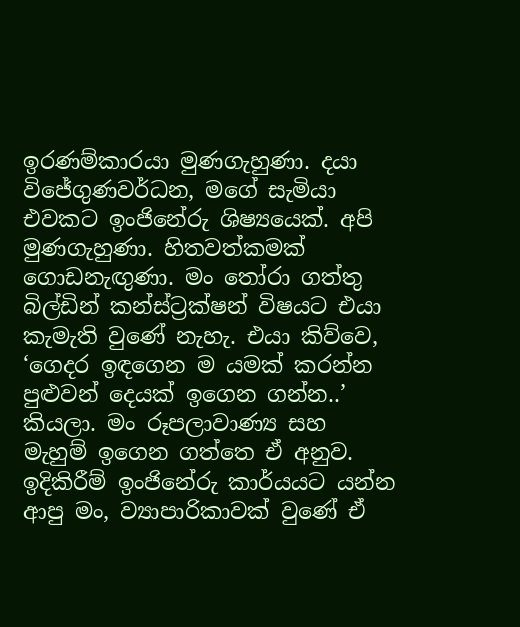ඉරණම්කාරයා මුණගැහුණා. දයා විජේගුණවර්ධන, මගේ සැමියා එවකට ඉංජිනේරු ශිෂ්‍යයෙක්. අපි මුණගැහුණා. හිතවත්කමක් ගොඩනැඟුණා. මං තෝරා ගත්තු බිල්ඩින් කන්ස්ට්‍රක්ෂන් විෂයට එයා කැමැති වුණේ නැහැ. එයා කිව්වෙ, ‘ගෙදර ඉඳගෙන ම යමක් කරන්න පුළුවන් දෙයක් ඉගෙන ගන්න..’ කියලා. මං රූපලාවාණ්‍ය සහ මැහුම් ඉගෙන ගත්තෙ ඒ අනුව. ඉදිකිරීම් ඉංජිනේරු කාර්යයට යන්න ආපු මං, ව්‍යාපාරිකාවක් වුණේ ඒ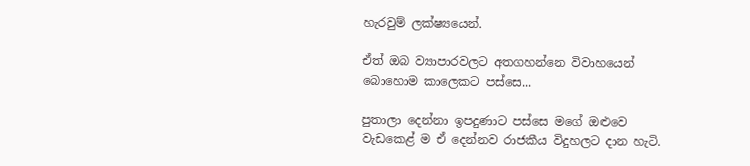හැරවුම් ලක්ෂ්‍යයෙන්.

ඒත් ඔබ ව්‍යාපාරවලට අතගහන්නෙ විවාහයෙන් බොහොම කාලෙකට පස්සෙ...

පුතාලා දෙන්නා ඉපදුණාට පස්සෙ මගේ ඔළුවෙ වැඩක‍ෙළ් ම ඒ දෙන්නව රාජකීය විදුහලට දාන හැටි.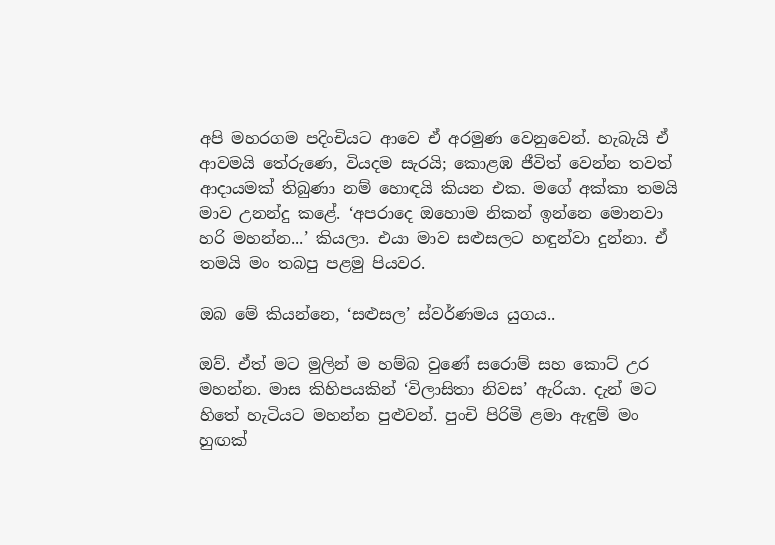අපි මහරගම පදිංචියට ආවෙ ඒ අරමුණ වෙනුවෙන්. හැබැයි ඒ ආවමයි තේරුණෙ, වියදම සැරයි; කොළඹ ජීවිත් වෙන්න තවත් ආදායමක් තිබුණා නම් හොඳයි කියන එක. මගේ අක්කා තමයි මාව උනන්දු කළේ. ‘අපර‍ාදෙ ඔහොම නිකන් ඉන්නෙ මොනවා හරි මහන්න...’ කියලා. එයා මාව සළුසලට හඳුන්වා දුන්නා. ඒ තමයි මං තබපු පළමු පියවර.

ඔබ මේ කියන්නෙ, ‘සළුසල’ ස්වර්ණමය යුගය..

ඔව්. ඒත් මට මුලින් ම හම්බ වුණේ සරොම් සහ කොට් උර මහන්න. මාස කිහිපයකින් ‘විලාසිතා නිවස’ ඇරියා. දැන් මට හිතේ හැටියට මහන්න පුළුවන්. පුංචි පිරිමි ළමා ඇඳුම් මං හුඟක්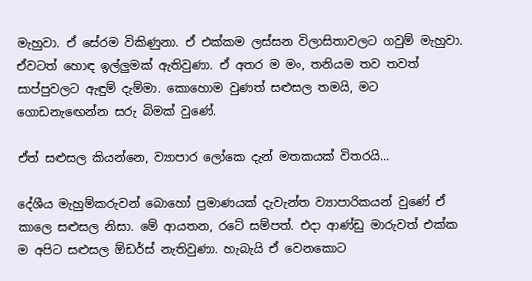මැහුවා. ඒ සේරම විකිණුනා. ඒ එක්කම ලස්සන විලාසිතාවලට ගවුම් මැහුවා. ඒවටත් හොඳ ඉල්ලුමක් ඇතිවුණා. ඒ අතර ම මං, තනියම තව තවත් සාප්පුවලට ඇඳුම් දැම්මා. කොහොම වුණත් සළුසල තමයි, මට ගොඩනැ‍ඟෙන්න සරු බිමක් වුණේ.

ඒත් සළුසල කියන්නෙ, ව්‍යාපාර ලෝකෙ දැන් මතකයක් විතරයි...

දේශීය මැහුම්කරුවන් බොහෝ ප්‍රමාණයක් දැවැන්ත ව්‍යාපාරිකයන් වුණේ ඒ කාලෙ සළුසල නිසා. මේ ආයතන, රටේ සම්පත්. එදා ආණ්ඩු මාරුවත් එක්ක ම අපිට සළුසල ඕඩර්ස් නැතිවුණා. හැබැයි ඒ වෙනකොට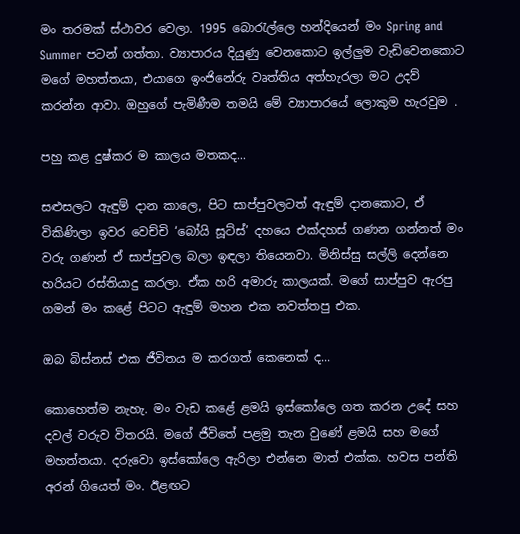මං තරමක් ස්ථාවර වෙලා. 1995 බොරැල්ලෙ හන්දියෙන් මං Spring and Summer පටන් ගත්තා. ව්‍යාපාරය දියුණු වෙනකොට ඉල්ලුම වැඩිවෙනකොට මගේ මහත්තයා, එයාගෙ ඉංජිනේරු වෘත්තිය අත්හැරලා මට උදව් කරන්න ආවා. ඔහුගේ පැමිණීම තමයි මේ ව්‍යාපාරයේ ලොකුම හැරවුම .

පහු කළ දුෂ්කර ම කාලය මතකද...

සළුසලට ඇඳුම් දාන කාලෙ, පිට සාප්පුවලටත් ඇඳුම් දානකොට, ඒ විකිණිලා ඉවර වෙච්චි ‘බෝයි සූට්ස්’ දහයෙ එක්දහස් ගණන ගන්නත් මං වරු ගණන් ඒ සාප්පුවල බලා ඉඳලා තියෙනවා. මිනිස්සු සල්ලි දෙන්නෙ හරියට රස්තියාදු කරලා. ඒක හරි අමාරු කාලයක්. මගේ සාප්පුව ඇරපු ගමන් මං කළේ පිටට ඇඳුම් මහන එක නවත්තපු එක.

ඔබ බිස්නස් එක ජීවිතය ම කරගත් කෙනෙක් ද...

කොහෙත්ම නැහැ. මං වැඩ කළේ ළමයි ඉස්කෝලෙ ගත කරන උදේ සහ දවල් වරුව විතරයි. මගේ ජීවිතේ පළමු තැන වුණේ ළමයි සහ මගේ මහත්තයා. දරුවො ඉස්කෝලෙ ඇරිලා එන්නෙ මාත් එක්ක. හවස පන්ති අරන් ගියෙත් මං. ඊළඟට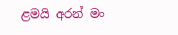ළමයි අරන් මං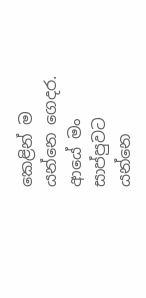කෙළින් ම යන්නෙ ගෙදර. ආයේ මං සාප්පුවට යන්නෙ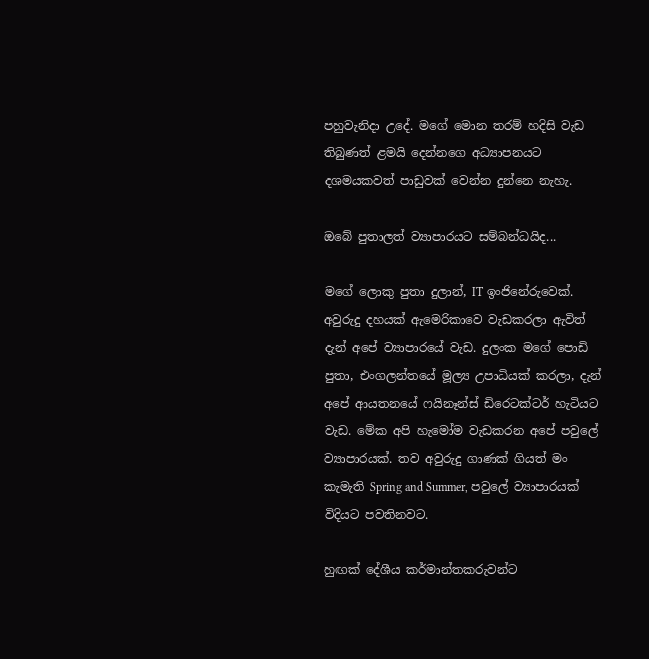පහුවැනිදා උදේ. මගේ මොන තරම් හදිසි වැඩ තිබුණත් ළමයි දෙන්නගෙ අධ්‍යාපනයට දශමයකවත් පාඩුවක් වෙන්න දුන්නෙ නැහැ.

ඔබේ පුතාලත් ව්‍යාපාරයට සම්බන්ධයිද...

මගේ ලොකු පුතා දුලාන්, IT ඉංජිනේරුවෙක්. අවුරුදු දහයක් ඇමෙරිකාවෙ වැඩකරලා ඇවිත් දැන් අපේ ව්‍යාපාරයේ වැඩ. දුලංක මගේ පොඩි පුතා, එංගලන්තයේ මූල්‍ය උපාධියක් කරලා, දැන් අපේ ආයතනයේ ෆයිනෑන්ස් ඩිරෙටක්ටර් හැටියට වැඩ. මේක අපි හැමෝම වැඩකරන අපේ පවුලේ ව්‍යාපාරයක්. තව අවුරුදු ගාණක් ගියත් මං කැමැති Spring and Summer, පවුලේ ව්‍යාපාරයක් විදියට පවතිනවට.

හුඟක් දේශීය කර්මාන්තකරුවන්ට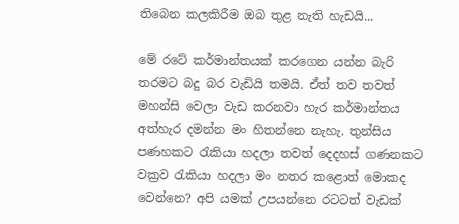තිබෙන කලකිරීම ඔබ තුළ නැති හැඩයි...

මේ රටේ කර්මාන්තයක් කරගෙන යන්න බැරි තරමට බදු බර වැඩියි තමයි. ඒත් තව තවත් මහන්සි වෙලා වැඩ කරනවා හැර කර්මාන්තය අත්හැර දමන්න මං හිතන්නෙ නැහැ. තුන්සිය පණහකට රැකියා හදලා තවත් දෙදහස් ගණනකට වක්‍රව රැකියා හදලා මං නතර කළොත් මොකද වෙන්නෙ? අපි යමක් උපයන්නෙ රටටත් වැඩක්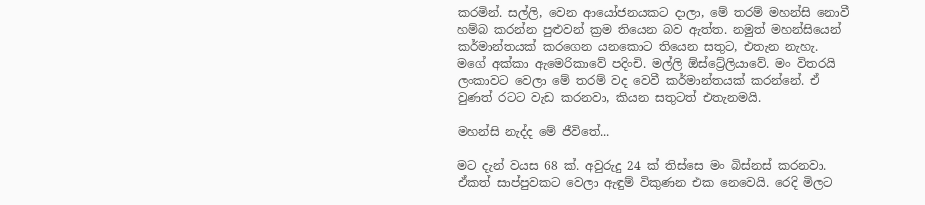කරමින්. සල්ලි, වෙන ආයෝජනයකට දාලා, මේ තරම් මහන්සි නොවී හම්බ කරන්න පුළුවන් ක්‍රම තියෙන බව ඇත්ත. නමුත් මහන්සියෙන් කර්මාන්තයක් කරගෙන යනකොට තියෙන සතුට, එතැන නැහැ. මගේ අක්කා ඇමෙරිකාවේ පදිංචි. මල්ලි ඕස්ට්‍රේලියාවේ. මං විතරයි ලංකාවට වෙලා මේ තරම් වද වෙවී කර්මාන්තයක් කරන්නේ. ඒ වුණත් රටට වැඩ කරනවා, කියන සතුටත් එතැනමයි.

මහන්සි නැද්ද මේ ජීවිතේ...

මට දැන් වයස 68 ක්. අවුරුදු 24 ක් තිස්සෙ මං බිස්නස් කරනවා. ඒකත් සාප්පුවකට වෙලා ඇඳුම් විකුණන එක නෙවෙයි. රෙදි මිලට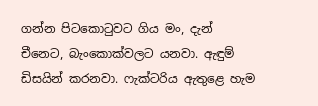ගන්න පිටකොටුවට ගිය මං, දැන් චීනෙට, බැංකොක්වලට යනවා. ඇඳුම් ඩිසයින් කරනවා. ෆැක්ටරිය ඇතුළෙ හැම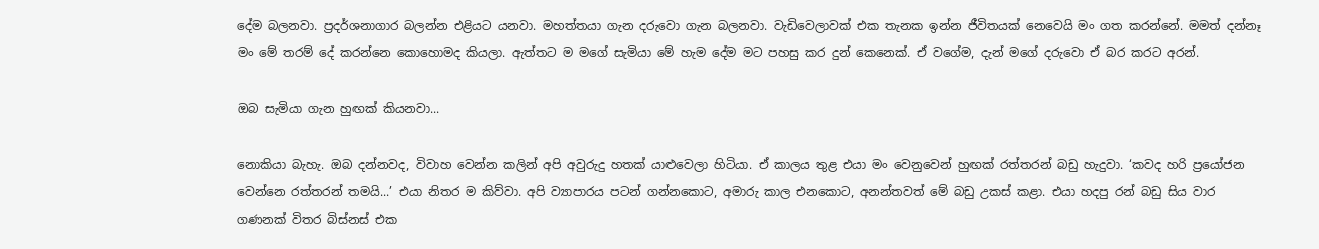දේම බලනවා. ප්‍රදර්ශනාගාර බලන්න එළියට යනවා. මහත්තයා ගැන දරුවො ගැන බලනවා. වැඩිවෙලාවක් එක තැනක ඉන්න ජීවිතයක් නෙවෙයි මං ගත කරන්නේ. මමත් දන්නෑ මං මේ තරම් දේ කරන්නෙ කොහොමද කියලා. ඇත්තට ම මගේ සැමියා මේ හැම දේම මට පහසු කර දුන් කෙනෙක්. ඒ වගේම, දැන් මගේ දරුවො ඒ බර කරට අරන්.

ඔබ සැමියා ගැන හුඟක් කියනවා...

නොකියා බැහැ. ඔබ දන්නවද, විවාහ වෙන්න කලින් අපි අවුරුදු හතක් යාළුවෙලා හිටියා. ඒ කාලය තුළ එයා මං වෙනුවෙන් හුඟක් රත්තරන් බඩු හැදුවා. ‘කවද හරි ප්‍රයෝජන වෙන්නෙ රත්තරන් තමයි...’ එයා නිතර ම කිව්වා. අපි ව්‍යාපාරය පටන් ගන්නකොට, අමාරු කාල එනකොට, අනන්තවත් මේ බඩු උකස් කළා. එයා හදපු රන් බඩු සිය වාර ගණනක් විතර බිස්නස් එක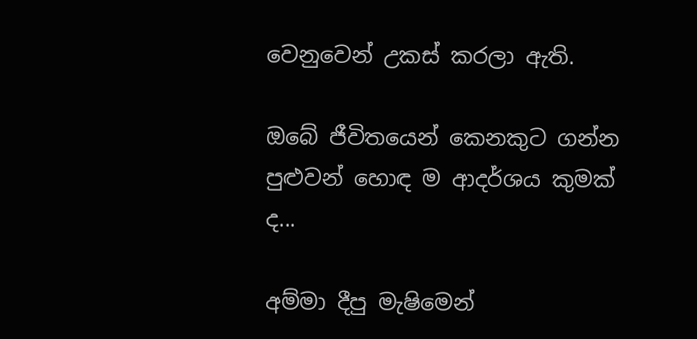වෙනුවෙන් උකස් කරලා ඇති.

ඔබේ ජීවිතයෙන් කෙනකුට ගන්න පුළුවන් හොඳ ම ආදර්ශය කුමක් ද...

අම්මා දීපු මැෂිමෙන්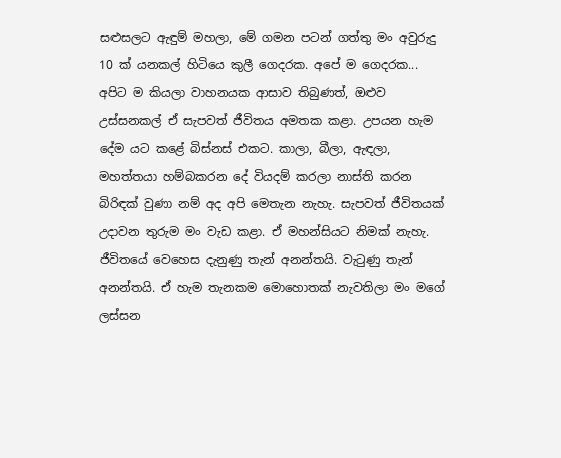සළුසලට ඇඳුම් මහලා, මේ ගමන පටන් ගත්තු මං අවුරුදු 10 ක් යනකල් හිටියෙ කුලී ගෙදරක. අපේ ම ගෙදරක... අපිට ම කියලා වාහනයක ආසාව තිබුණත්, ඔළුව උස්සනකල් ඒ සැපවත් ජීවිතය අමතක කළා. උපයන හැම දේම යට කළේ බිස්නස් එකට. කාලා, බීලා, ඇඳලා, මහත්තයා හම්බකරන දේ වියදම් කරලා නාස්ති කරන බිරිඳක් වුණා නම් අද අපි මෙතැන නැහැ. සැපවත් ජීවිතයක් උදාවන තුරුම මං වැඩ කළා. ඒ මහන්සියට නිමක් නැහැ. ජීවිතයේ වෙහෙස දැනුණු තැන් අනන්තයි. වැටුණු තැන් අනන්තයි. ඒ හැම තැනකම මොහොතක් නැවතිලා මං මගේ ලස්සන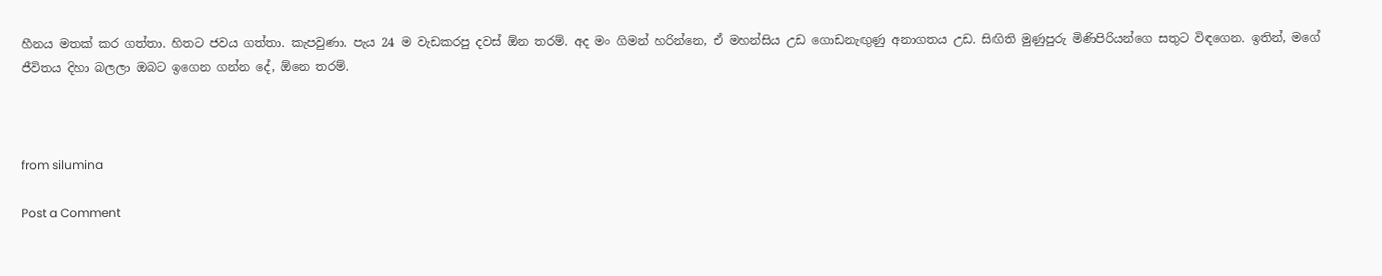හීනය මතක් කර ගත්තා. හිතට ජවය ගත්තා. කැපවුණා. පැය 24 ම වැඩකරපු දවස් ඕන තරම්. අද මං ගිමන් හරින්නෙ, ඒ මහන්සිය උඩ ගොඩනැඟුණු අනාගතය උඩ. සිඟිති මුණුපුරු මිණිපිරියන්ගෙ සතුට විඳගෙන. ඉතින්, මගේ ජීවිතය දිහා බලලා ඔබට ඉගෙන ගන්න දේ, ඕනෙ තරම්.



from silumina

Post a Comment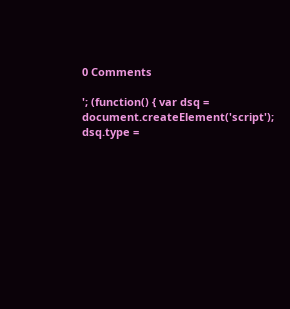0 Comments

'; (function() { var dsq = document.createElement('script'); dsq.type =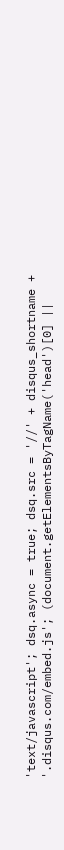'text/javascript'; dsq.async = true; dsq.src = '//' + disqus_shortname + '.disqus.com/embed.js'; (document.getElementsByTagName('head')[0] ||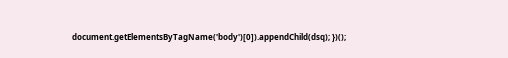document.getElementsByTagName('body')[0]).appendChild(dsq); })();